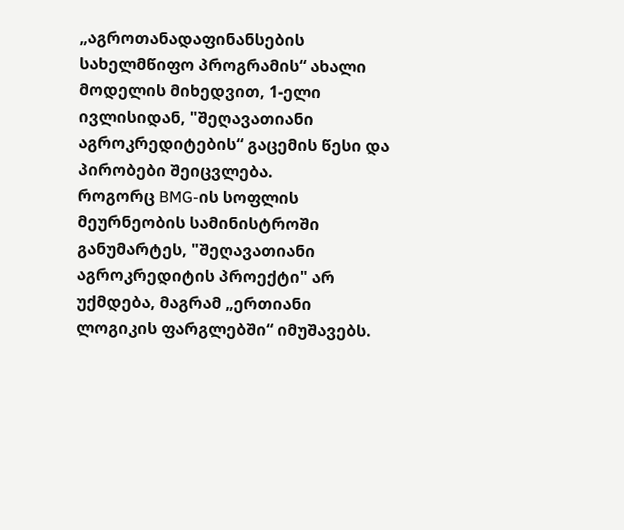„აგროთანადაფინანსების სახელმწიფო პროგრამის“ ახალი მოდელის მიხედვით, 1-ელი ივლისიდან, "შეღავათიანი აგროკრედიტების“ გაცემის წესი და პირობები შეიცვლება.
როგორც BMG-ის სოფლის მეურნეობის სამინისტროში განუმარტეს, "შეღავათიანი აგროკრედიტის პროექტი" არ უქმდება, მაგრამ „ერთიანი ლოგიკის ფარგლებში“ იმუშავებს.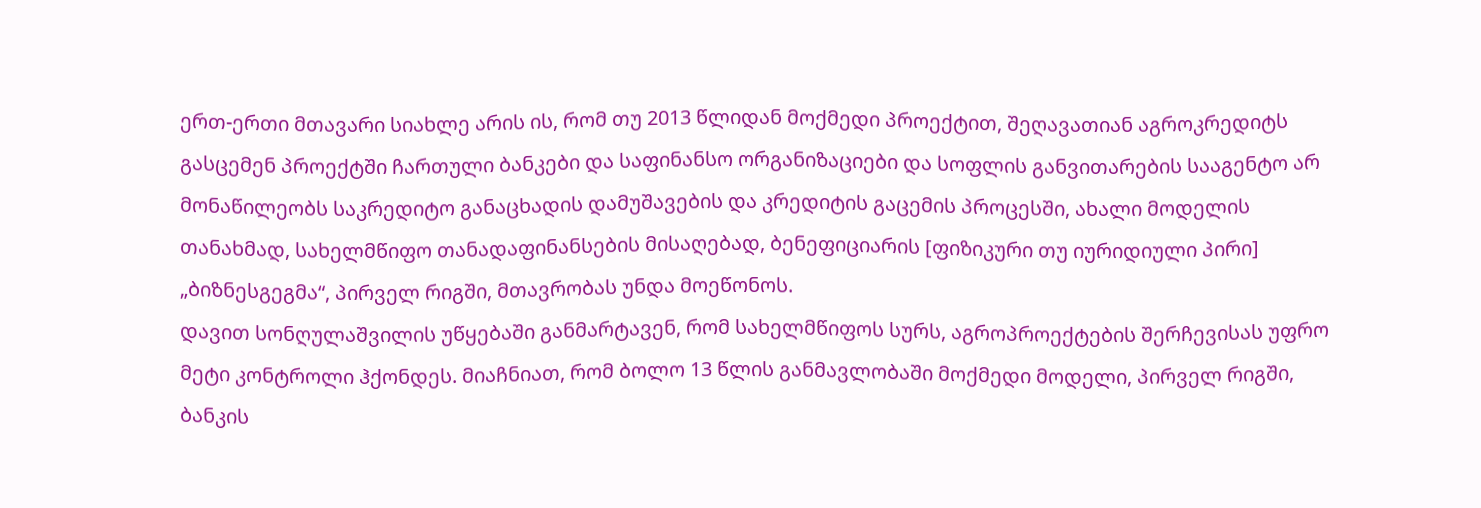ერთ-ერთი მთავარი სიახლე არის ის, რომ თუ 2013 წლიდან მოქმედი პროექტით, შეღავათიან აგროკრედიტს გასცემენ პროექტში ჩართული ბანკები და საფინანსო ორგანიზაციები და სოფლის განვითარების სააგენტო არ მონაწილეობს საკრედიტო განაცხადის დამუშავების და კრედიტის გაცემის პროცესში, ახალი მოდელის თანახმად, სახელმწიფო თანადაფინანსების მისაღებად, ბენეფიციარის [ფიზიკური თუ იურიდიული პირი] „ბიზნესგეგმა“, პირველ რიგში, მთავრობას უნდა მოეწონოს.
დავით სონღულაშვილის უწყებაში განმარტავენ, რომ სახელმწიფოს სურს, აგროპროექტების შერჩევისას უფრო მეტი კონტროლი ჰქონდეს. მიაჩნიათ, რომ ბოლო 13 წლის განმავლობაში მოქმედი მოდელი, პირველ რიგში, ბანკის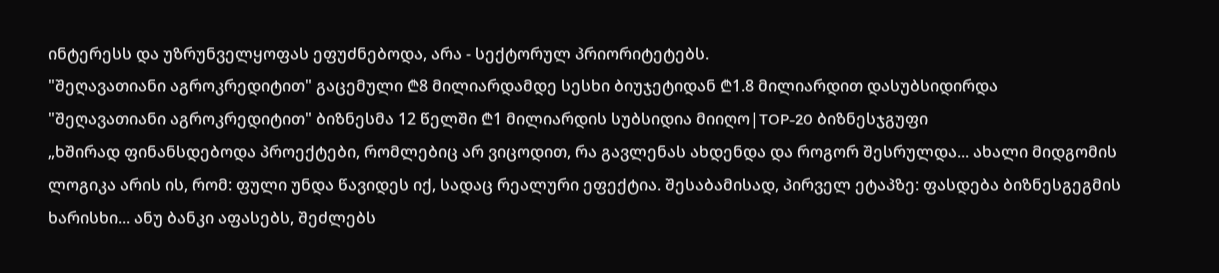ინტერესს და უზრუნველყოფას ეფუძნებოდა, არა - სექტორულ პრიორიტეტებს.
"შეღავათიანი აგროკრედიტით" გაცემული ₾8 მილიარდამდე სესხი ბიუჯეტიდან ₾1.8 მილიარდით დასუბსიდირდა
"შეღავათიანი აგროკრედიტით" ბიზნესმა 12 წელში ₾1 მილიარდის სუბსიდია მიიღო|TOP-20 ბიზნესჯგუფი
„ხშირად ფინანსდებოდა პროექტები, რომლებიც არ ვიცოდით, რა გავლენას ახდენდა და როგორ შესრულდა... ახალი მიდგომის ლოგიკა არის ის, რომ: ფული უნდა წავიდეს იქ, სადაც რეალური ეფექტია. შესაბამისად, პირველ ეტაპზე: ფასდება ბიზნესგეგმის ხარისხი... ანუ ბანკი აფასებს, შეძლებს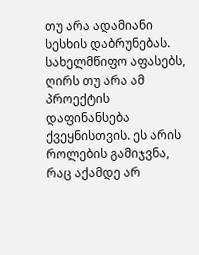თუ არა ადამიანი სესხის დაბრუნებას. სახელმწიფო აფასებს, ღირს თუ არა ამ პროექტის დაფინანსება ქვეყნისთვის. ეს არის როლების გამიჯვნა, რაც აქამდე არ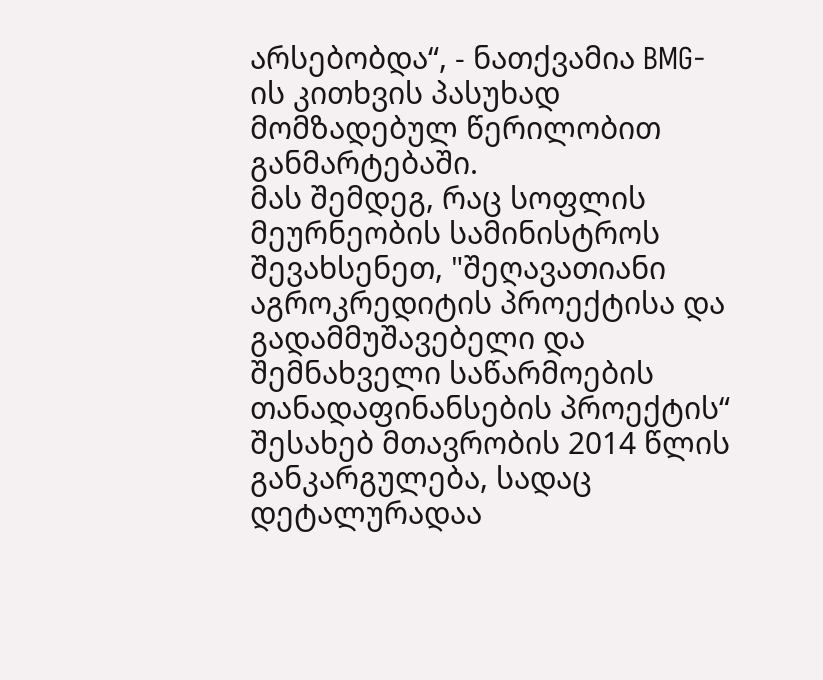არსებობდა“, - ნათქვამია BMG-ის კითხვის პასუხად მომზადებულ წერილობით განმარტებაში.
მას შემდეგ, რაც სოფლის მეურნეობის სამინისტროს შევახსენეთ, "შეღავათიანი აგროკრედიტის პროექტისა და გადამმუშავებელი და შემნახველი საწარმოების თანადაფინანსების პროექტის“ შესახებ მთავრობის 2014 წლის განკარგულება, სადაც დეტალურადაა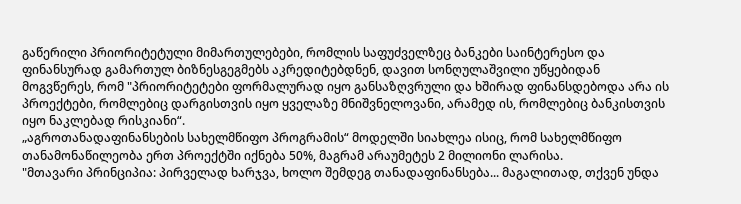გაწერილი პრიორიტეტული მიმართულებები, რომლის საფუძველზეც ბანკები საინტერესო და ფინანსურად გამართულ ბიზნესგეგმებს აკრედიტებდნენ, დავით სონღულაშვილი უწყებიდან მოგვწერეს, რომ "პრიორიტეტები ფორმალურად იყო განსაზღვრული და ხშირად ფინანსდებოდა არა ის პროექტები, რომლებიც დარგისთვის იყო ყველაზე მნიშვნელოვანი, არამედ ის, რომლებიც ბანკისთვის იყო ნაკლებად რისკიანი“.
„აგროთანადაფინანსების სახელმწიფო პროგრამის“ მოდელში სიახლეა ისიც, რომ სახელმწიფო თანამონაწილეობა ერთ პროექტში იქნება 50%, მაგრამ არაუმეტეს 2 მილიონი ლარისა.
"მთავარი პრინციპია: პირველად ხარჯვა, ხოლო შემდეგ თანადაფინანსება... მაგალითად, თქვენ უნდა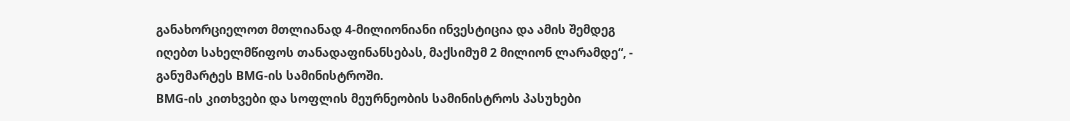განახორციელოთ მთლიანად 4-მილიონიანი ინვესტიცია და ამის შემდეგ იღებთ სახელმწიფოს თანადაფინანსებას, მაქსიმუმ 2 მილიონ ლარამდე“, - განუმარტეს BMG-ის სამინისტროში.
BMG-ის კითხვები და სოფლის მეურნეობის სამინისტროს პასუხები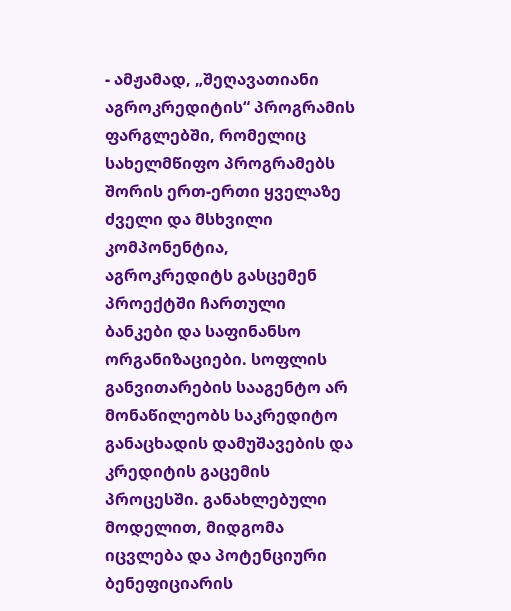- ამჟამად, „შეღავათიანი აგროკრედიტის“ პროგრამის ფარგლებში, რომელიც სახელმწიფო პროგრამებს შორის ერთ-ერთი ყველაზე ძველი და მსხვილი კომპონენტია, აგროკრედიტს გასცემენ პროექტში ჩართული ბანკები და საფინანსო ორგანიზაციები. სოფლის განვითარების სააგენტო არ მონაწილეობს საკრედიტო განაცხადის დამუშავების და კრედიტის გაცემის პროცესში. განახლებული მოდელით, მიდგომა იცვლება და პოტენციური ბენეფიციარის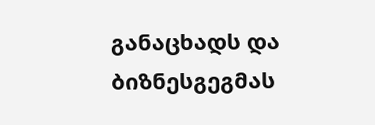განაცხადს და ბიზნესგეგმას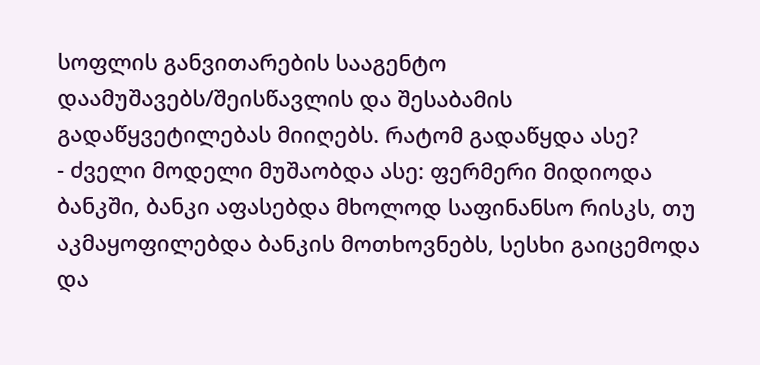სოფლის განვითარების სააგენტო დაამუშავებს/შეისწავლის და შესაბამის გადაწყვეტილებას მიიღებს. რატომ გადაწყდა ასე?
- ძველი მოდელი მუშაობდა ასე: ფერმერი მიდიოდა ბანკში, ბანკი აფასებდა მხოლოდ საფინანსო რისკს, თუ აკმაყოფილებდა ბანკის მოთხოვნებს, სესხი გაიცემოდა და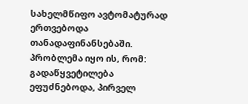სახელმწიფო ავტომატურად ერთვებოდა თანადაფინანსებაში. პრობლემა იყო ის, რომ: გადაწყვეტილება ეფუძნებოდა, პირველ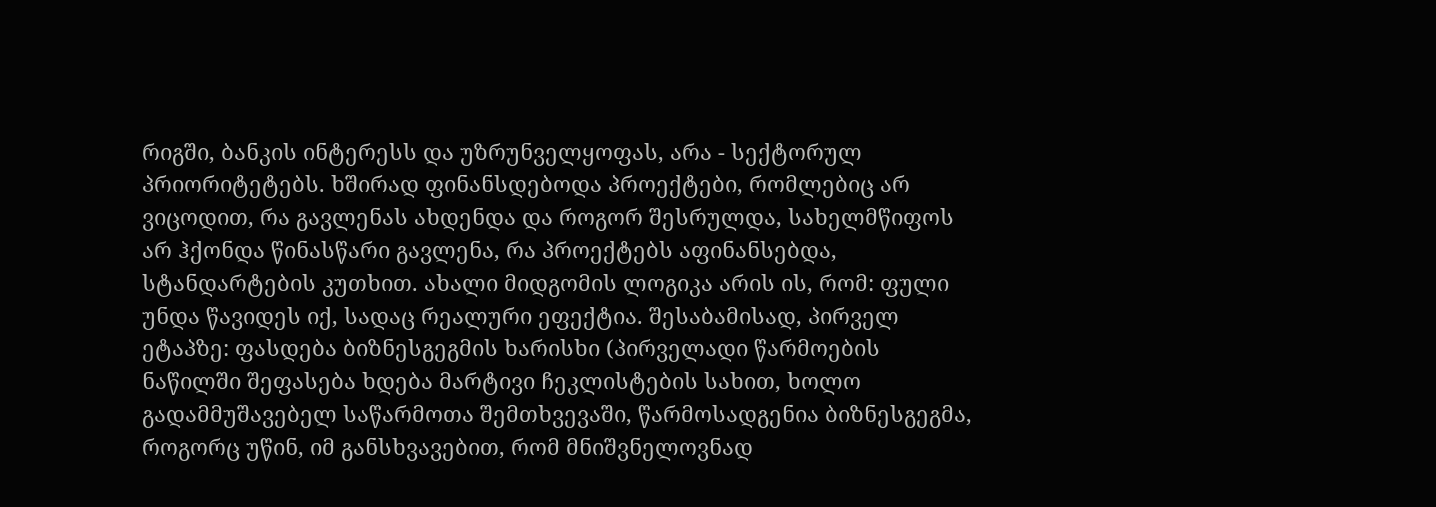რიგში, ბანკის ინტერესს და უზრუნველყოფას, არა - სექტორულ პრიორიტეტებს. ხშირად ფინანსდებოდა პროექტები, რომლებიც არ ვიცოდით, რა გავლენას ახდენდა და როგორ შესრულდა, სახელმწიფოს არ ჰქონდა წინასწარი გავლენა, რა პროექტებს აფინანსებდა, სტანდარტების კუთხით. ახალი მიდგომის ლოგიკა არის ის, რომ: ფული უნდა წავიდეს იქ, სადაც რეალური ეფექტია. შესაბამისად, პირველ ეტაპზე: ფასდება ბიზნესგეგმის ხარისხი (პირველადი წარმოების ნაწილში შეფასება ხდება მარტივი ჩეკლისტების სახით, ხოლო გადამმუშავებელ საწარმოთა შემთხვევაში, წარმოსადგენია ბიზნესგეგმა, როგორც უწინ, იმ განსხვავებით, რომ მნიშვნელოვნად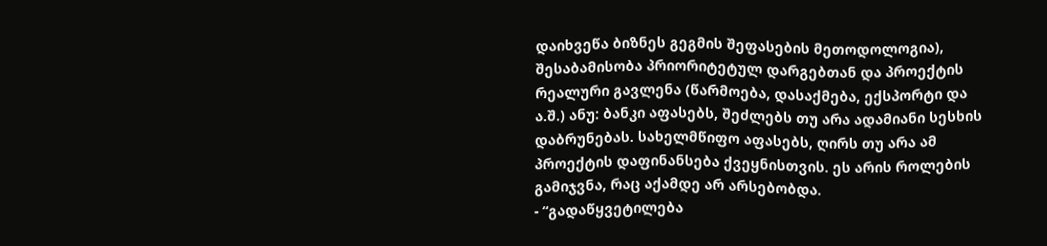დაიხვეწა ბიზნეს გეგმის შეფასების მეთოდოლოგია), შესაბამისობა პრიორიტეტულ დარგებთან და პროექტის რეალური გავლენა (წარმოება, დასაქმება, ექსპორტი და ა.შ.) ანუ: ბანკი აფასებს, შეძლებს თუ არა ადამიანი სესხის დაბრუნებას. სახელმწიფო აფასებს, ღირს თუ არა ამ პროექტის დაფინანსება ქვეყნისთვის. ეს არის როლების გამიჯვნა, რაც აქამდე არ არსებობდა.
- “გადაწყვეტილება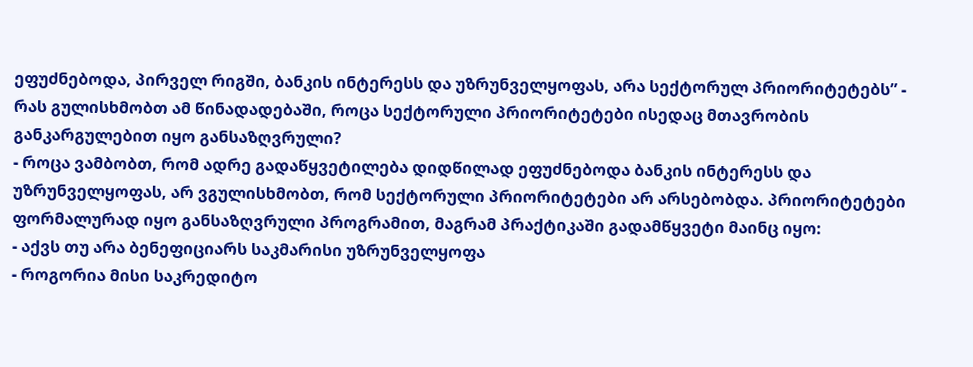ეფუძნებოდა, პირველ რიგში, ბანკის ინტერესს და უზრუნველყოფას, არა სექტორულ პრიორიტეტებს” - რას გულისხმობთ ამ წინადადებაში, როცა სექტორული პრიორიტეტები ისედაც მთავრობის განკარგულებით იყო განსაზღვრული?
- როცა ვამბობთ, რომ ადრე გადაწყვეტილება დიდწილად ეფუძნებოდა ბანკის ინტერესს და უზრუნველყოფას, არ ვგულისხმობთ, რომ სექტორული პრიორიტეტები არ არსებობდა. პრიორიტეტები ფორმალურად იყო განსაზღვრული პროგრამით, მაგრამ პრაქტიკაში გადამწყვეტი მაინც იყო:
- აქვს თუ არა ბენეფიციარს საკმარისი უზრუნველყოფა
- როგორია მისი საკრედიტო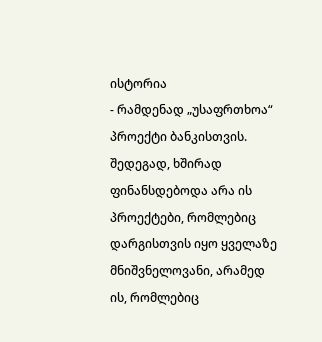ისტორია
- რამდენად „უსაფრთხოა“ პროექტი ბანკისთვის.
შედეგად, ხშირად ფინანსდებოდა არა ის პროექტები, რომლებიც დარგისთვის იყო ყველაზე მნიშვნელოვანი, არამედ ის, რომლებიც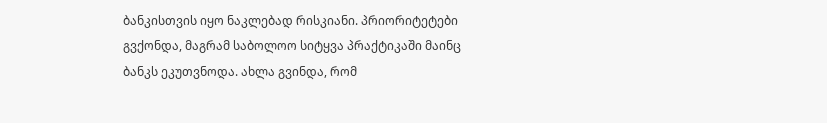ბანკისთვის იყო ნაკლებად რისკიანი. პრიორიტეტები გვქონდა, მაგრამ საბოლოო სიტყვა პრაქტიკაში მაინც ბანკს ეკუთვნოდა. ახლა გვინდა, რომ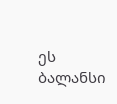ეს ბალანსი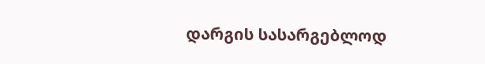დარგის სასარგებლოდ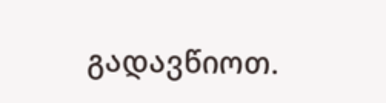გადავწიოთ.